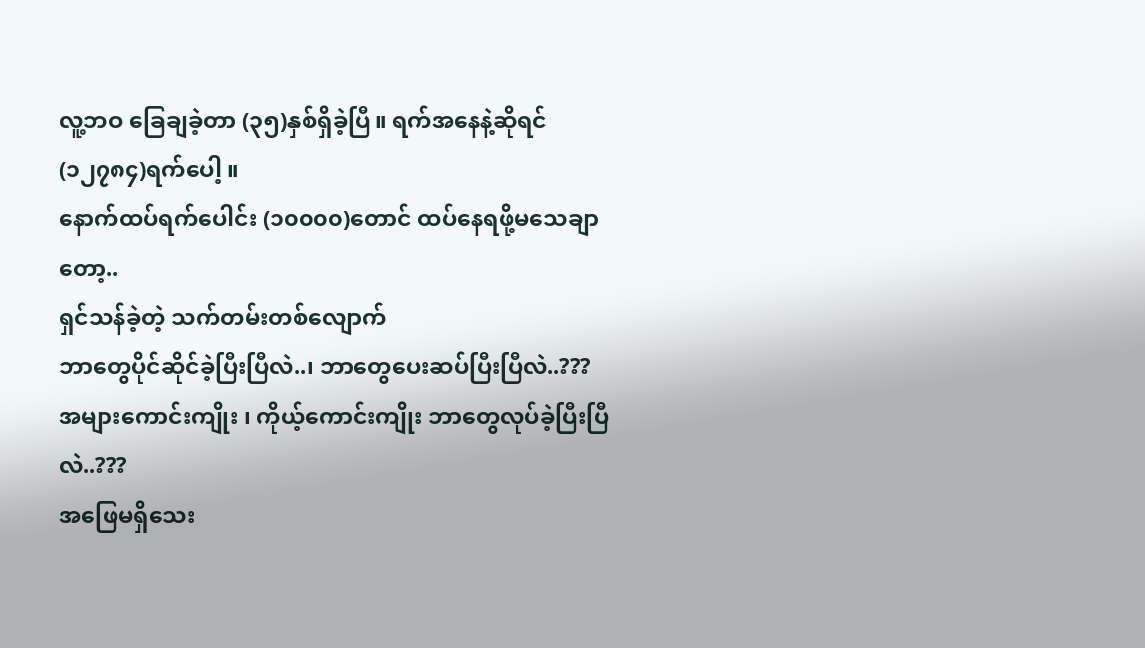လူ့ဘဝ ခြေချခဲ့တာ (၃၅)နှစ်ရှိခဲ့ပြီ။ ရက်အနေနဲ့ဆိုရင် (၁၂၇၈၄)ရက်ပေါ့ ။
နောက်ထပ်ရက်ပေါင်း (၁၀၀၀၀)တောင် ထပ်နေရဖို့မသေချာတော့..
ရှင်သန်ခဲ့တဲ့ သက်တမ်းတစ်လျောက်
ဘာတွေပိုင်ဆိုင်ခဲ့ပြီးပြီလဲ..၊ ဘာတွေပေးဆပ်ပြီးပြီလဲ..???
အများကောင်းကျိုး ၊ ကိုယ့်ကောင်းကျိုး ဘာတွေလုပ်ခဲ့ပြီးပြီလဲ..???
အဖြေမရှိသေး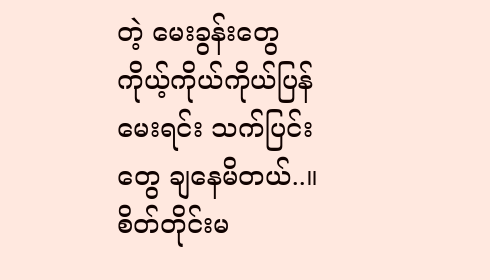တဲ့ မေးခွန်းတွေ ကိုယ့်ကိုယ်ကိုယ်ပြန်မေးရင်း သက်ပြင်းတွေ ချနေမိတယ်..။
စိတ်တိုင်းမ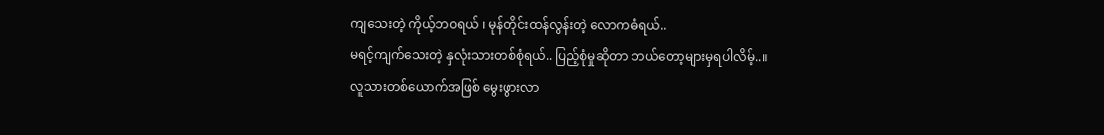ကျသေးတဲ့ ကိုယ့်ဘဝရယ် ၊ မုန်တိုင်းထန်လွန်းတဲ့ လောကဓံရယ်..
မရင့်ကျက်သေးတဲ့ နှလုံးသားတစ်စုံရယ်.. ပြည့်စုံမှုဆိုတာ ဘယ်တော့များမှရပါလိမ့်..။
လူသားတစ်ယောက်အဖြစ် မွေးဖွားလာ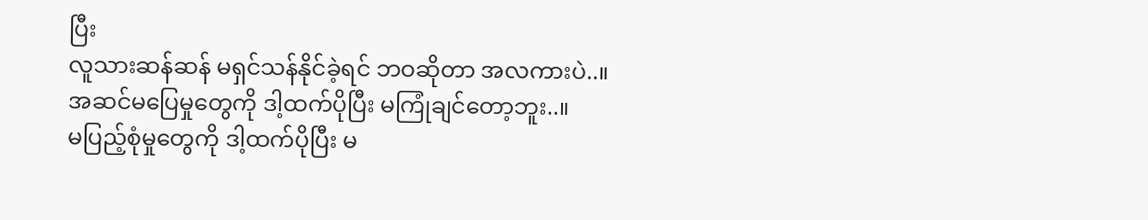ပြီး
လူသားဆန်ဆန် မရှင်သန်နိုင်ခဲ့ရင် ဘဝဆိုတာ အလကားပဲ..။
အဆင်မပြေမှုတွေကို ဒါ့ထက်ပိုပြီး မကြုံချင်တော့ဘူး..။
မပြည့်စုံမှုတွေကို ဒါ့ထက်ပိုပြီး မ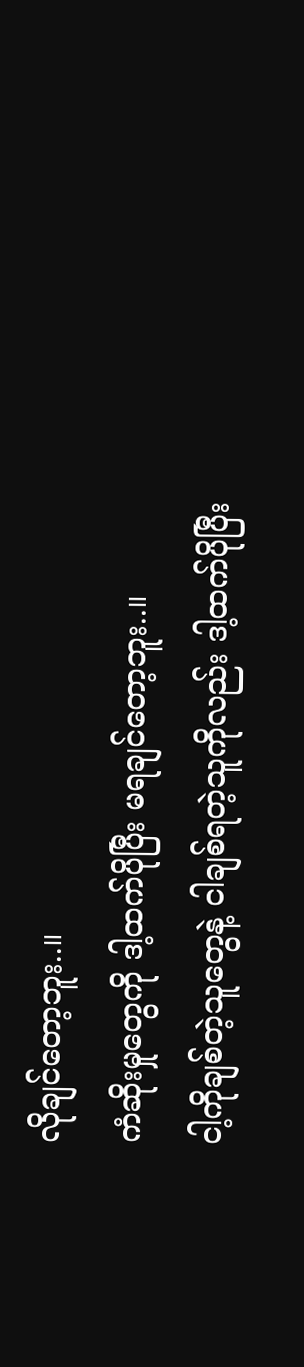လိုချင်တော့ဘူး..။
ကံဆိုးမှုတွေကို ဒါ့ထက်ပိုပြီး မရချင်တော့ဘူး..။
ငါ့ကိုချစ်တဲ့သူတွေနဲ့ ငါချစ်ရတဲ့သူကိုလည်း ဒါ့ထက်ပိုပြီး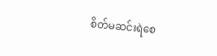စိတ်မဆင်းရဲစေ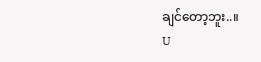ချင်တော့ဘူး..။
U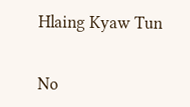Hlaing Kyaw Tun


No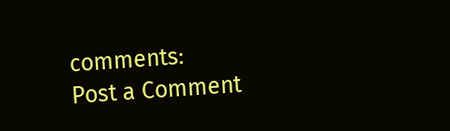comments:
Post a Comment